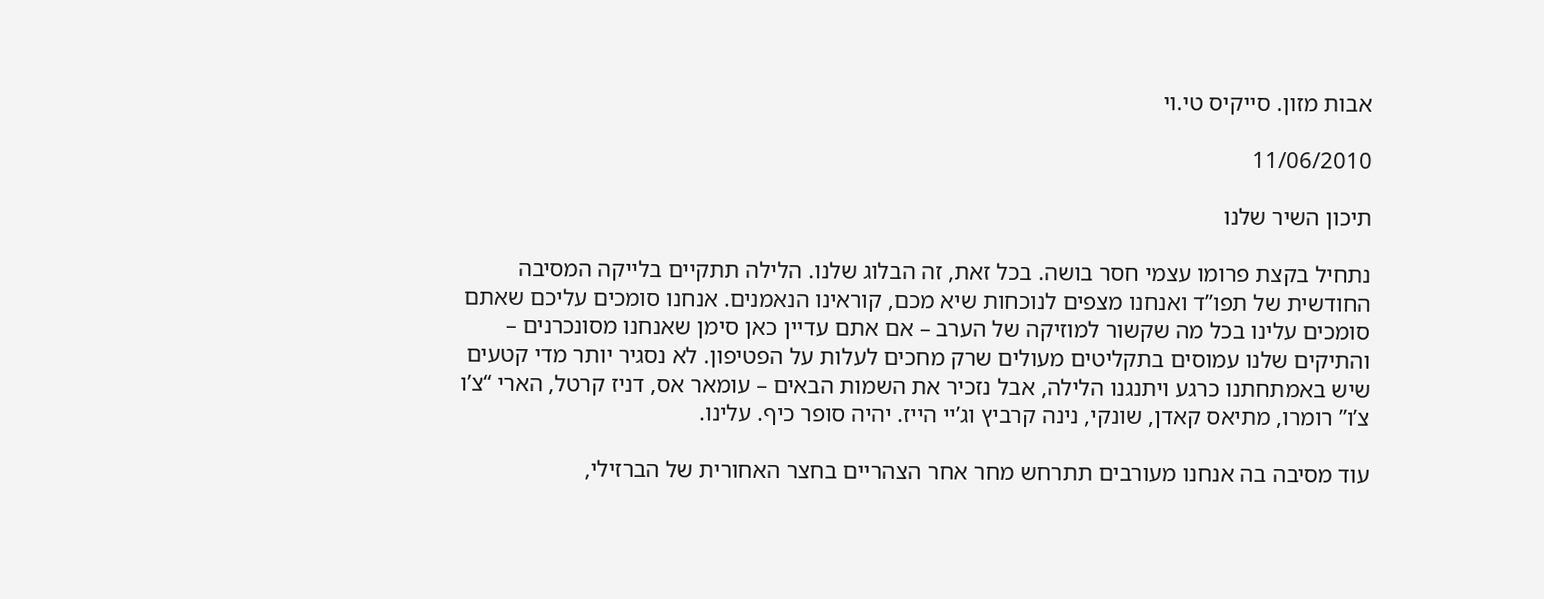אבות מזון. סייקיס טי.וי

11/06/2010

תיכון השיר שלנו

נתחיל בקצת פרומו עצמי חסר בושה. בכל זאת, זה הבלוג שלנו. הלילה תתקיים בלייקה המסיבה החודשית של תפו”ד ואנחנו מצפים לנוכחות שיא מכם, קוראינו הנאמנים. אנחנו סומכים עליכם שאתם סומכים עלינו בכל מה שקשור למוזיקה של הערב – אם אתם עדיין כאן סימן שאנחנו מסונכרנים – והתיקים שלנו עמוסים בתקליטים מעולים שרק מחכים לעלות על הפטיפון. לא נסגיר יותר מדי קטעים שיש באמתחתנו כרגע ויתנגנו הלילה, אבל נזכיר את השמות הבאים – עומאר אס, דניז קרטל, הארי “צ’ו צ’ו” רומרו, מתיאס קאדן, שונקי, נינה קרביץ וג’יי הייז. יהיה סופר כיף. עלינו.

עוד מסיבה בה אנחנו מעורבים תתרחש מחר אחר הצהריים בחצר האחורית של הברזילי,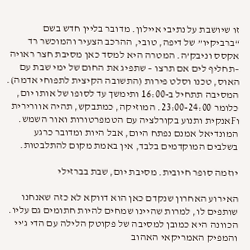זו שיושבת על נתיבי איילון. מדובר בליין חדש בשם “ברביקיו” של דיפה, טובי, ההרכב הצעיר והמוכשר רד אקסס וניבק’ה. המטרה היא למסד כאן מסיבת חצר ראויה –תחליף לים אם תרצו – שתפיג את החום של ימי שבת עם האוס, טכנו וסלט פירות (התשובה הקיצית לתפוחי אדמה). המסיבה תתחיל ב-16:00 ותימשך עד לסופו של אותו יום, כלומר 23:00-24:00. המוזיקה, כמתבקש, תהיה אוורירית וFאנקית ותנוע בקורלציה עם הטמפרטורות ואור השמש. המונדיאל אמנם נפתח היום, אבל היות ומדובר כרגע בשלבים המוקדמים בלבד, אין באמת מקום להתלבטות.

יוזמה סופר חיובית. מסיבת יום, שבת בברזילי

האירוע האחרון שנקדם כאן הוא דווקא לא כזה שאנחנו שותפים לו, למרות שהיינו שמחים להיות חתומים גם עליו. הכוונה היא כמובן למסיבה של פקוטק הלילה עם הדי ג’יי והמפיק האמריקאי האהוב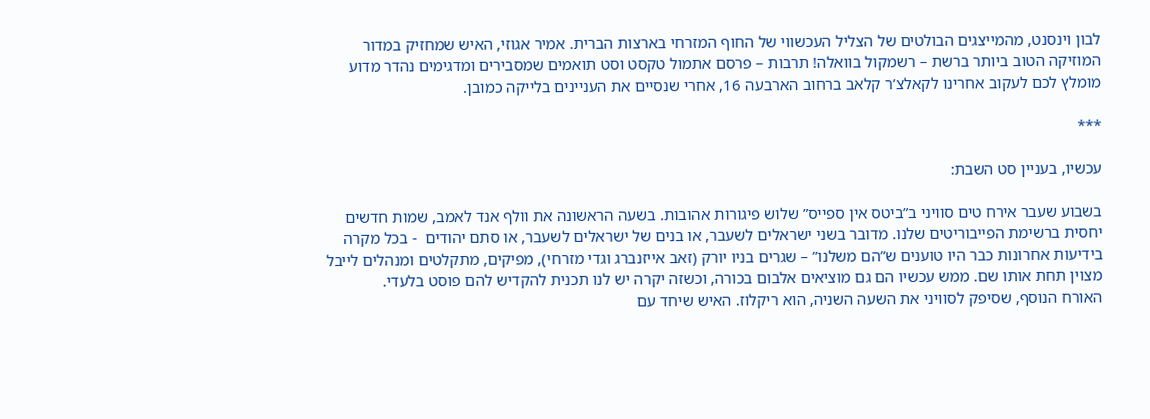לבון וינסנט, מהמייצגים הבולטים של הצליל העכשווי של החוף המזרחי בארצות הברית. אמיר אגוזי, האיש שמחזיק במדור המוזיקה הטוב ביותר ברשת – רשמקול בוואלה! תרבות – פרסם אתמול טקסט וסט תואמים שמסבירים ומדגימים נהדר מדוע מומלץ לכם לעקוב אחרינו לקאלצ’ר קלאב ברחוב הארבעה 16, אחרי שנסיים את העניינים בלייקה כמובן.

***

עכשיו, בעניין סט השבת:

בשבוע שעבר אירח טים סוויני ב”ביטס אין ספייס” שלוש פיגורות אהובות. בשעה הראשונה את וולף אנד לאמב, שמות חדשים יחסית ברשימת הפייבוריטים שלנו. מדובר בשני ישראלים לשעבר, או בנים של ישראלים לשעבר, או סתם יהודים  - בכל מקרה בידיעות אחרונות כבר היו טוענים ש”הם משלנו” – שגרים בניו יורק (זאב אייזנברג וגדי מזרחי), מפיקים, מתקלטים ומנהלים לייבל מצוין תחת אותו שם. ממש עכשיו הם גם מוציאים אלבום בכורה, וכשזה יקרה יש לנו תכנית להקדיש להם פוסט בלעדי.
האורח הנוסף, שסיפק לסוויני את השעה השניה, הוא ריקלוז. האיש שיחד עם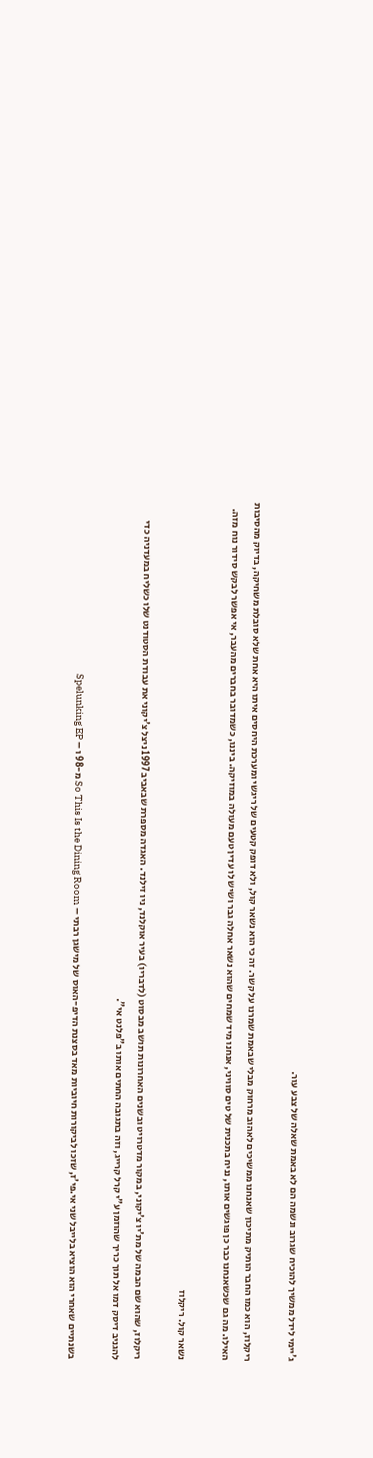ג’יימי לידל ממשיך להוכיח שגרוב ונשמה הם לא באמת שאלה של צבע עור.

ריקלוז, הוא כמו החבר הותיק מתיכון שאנחנו ממשיכים לאהוב מרחוק מבלי שבאמת שמרנו על קשר. זה כי הוא נשאר קול, ולא דופק קטעים של ריגשי ומערכת היחסים איתו היא אחת שלא סובלת משחיקה, בדיוק מהסיבות האילו. מה גם שכשאנחנו כבר כן פוגשים אותו, נניח בתכנית של טים סוויני, אנחנו מיד שמחים שהוא נשאר אחלה גבר ושיש לו עדין טעם מעולה במוזיקה. ביננו, כשמדובר בחברים מהעבר, אי אפשר לבקש סידור נוח מזה.

נשאר קול. ריקלוז

ריקלוז, שהוא שם הבמה של מת’יו צ’יקוני, במקור מדטרויט ובשנים האחרונות תושב מבסוט (לדבריו) בעיר אוקלנד, ניו זילנד. האגדה מספרת שבאביב 1997 ניצל צ’יקוני את עבודת הסטודנט שלו כשליח במעדניה כדי להגניב דיסק דמו אל תוך כריך שהוזמן ע”י קרל קרייג, וזה בתגובה החתים אותו ב”פלנט אי”.

בשנתיים שאחרי הוא הוציא בלייבל שני אי.פי’ז, שזכו לביקורות חיוביות מאד בסצנת הדיפ-האוס של מישגן רבתי – So This Is the Dining Room מ-98 ו – Spelunking EP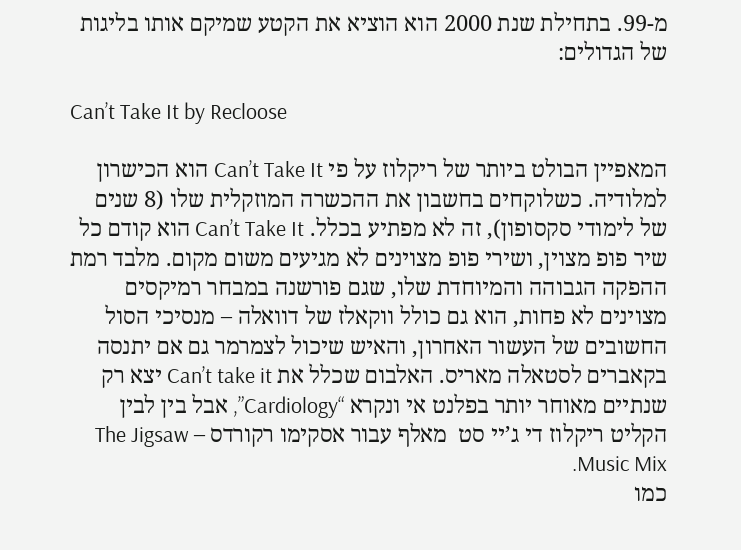מ-99. בתחילת שנת 2000 הוא הוציא את הקטע שמיקם אותו בליגות של הגדולים:

Can’t Take It by Recloose

המאפיין הבולט ביותר של ריקלוז על פי Can’t Take It הוא הכישרון למלודיה. כשלוקחים בחשבון את ההכשרה המוזקלית שלו (8 שנים של לימודי סקסופון), זה לא מפתיע בכלל. Can’t Take It הוא קודם כל שיר פופ מצוין, ושירי פופ מצוינים לא מגיעים משום מקום. מלבד רמת ההפקה הגבוהה והמיוחדת שלו, שגם פורשנה במבחר רמיקסים מצוינים לא פחות, הוא גם כולל ווקאלז של דוואלה – מנסיכי הסול החשובים של העשור האחרון, והאיש שיכול לצמרמר גם אם יתנסה בקאברים לסטאלה מאריס. האלבום שכלל את Can’t take it יצא רק שנתיים מאוחר יותר בפלנט אי ונקרא “Cardiology”, אבל בין לבין הקליט ריקלוז די ג’יי סט  מאלף עבור אסקימו רקורדס – The Jigsaw Music Mix.
כמו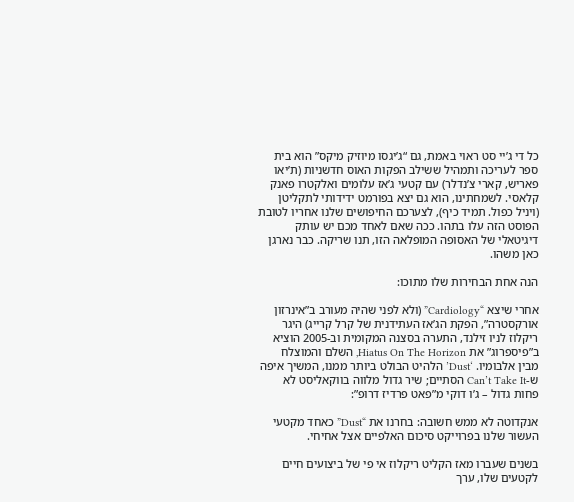כל די ג’יי סט ראוי באמת, גם “ג’יגסו מיוזיק מיקס” הוא בית ספר לעריכה ותמהיל ששילב הפקות האוס חדשניות (ת’יאו פאריש, קארי צ’נדלר) עם קטעי ג’אז עלומים ואלקטרו פאנק קלאסי. לשמחתינו, הוא גם יצא בפורמט ידידותי לתקליטן (ויניל כפול. תמיד כיף), לצערכם החיפושים שלנו אחריו לטובת הפוסט הזה עלו בתהו. ככה שאם לאחד מכם יש עותק דיגיטאלי של האסופה המופלאה הזו, תנו שריקה. כבר נארגן כאן משהו.

הנה אחת הבחירות שלו מתוכו:

אחרי שיצא “Cardiology” (ולא לפני שהיה מעורב ב”אינרזון אורקסטרה”, הפקת הג’אז העתידנית של קרל קרייג) היגר ריקלוז לניו זילנד, התערה בסצנה המקומית וב-2005 הוציא ב”פיספרוג” את Hiatus On The Horizon, השלם והמוצלח מבין אלבומיו. ‘Dust’ הלהיט הבולט ביותר ממנו, המשיך איפה ש-Can’t Take It הסתיים; שיר גדול מלווה בווקאליסט לא פחות גדול – ג’ו דוקי מ”פאט פרדיז דרופ”:

אנקדוטה לא ממש חשובה: בחרנו את “Dust” כאחד מקטעי העשור שלנו בפרוייקט סיכום האלפיים אצל אחיחי.

בשנים שעברו מאז הקליט ריקלוז אי פי של ביצועים חיים לקטעים שלו, ערך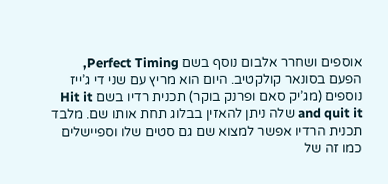אוספים ושחרר אלבום נוסף בשם Perfect Timing, הפעם בסונאר קולקטיב. היום הוא מריץ עם שני די ג’ייז נוספים (מג’יק סאם ופרנק בוקר) תכנית רדיו בשם Hit it and quit it שלה ניתן להאזין בבלוג תחת אותו שם. מלבד תכנית הרדיו אפשר למצוא שם גם סטים שלו וספיישלים כמו זה של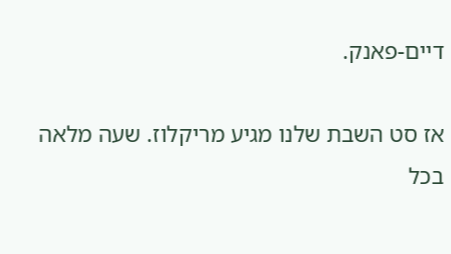דיים-פאנק.

אז סט השבת שלנו מגיע מריקלוז. שעה מלאה בכל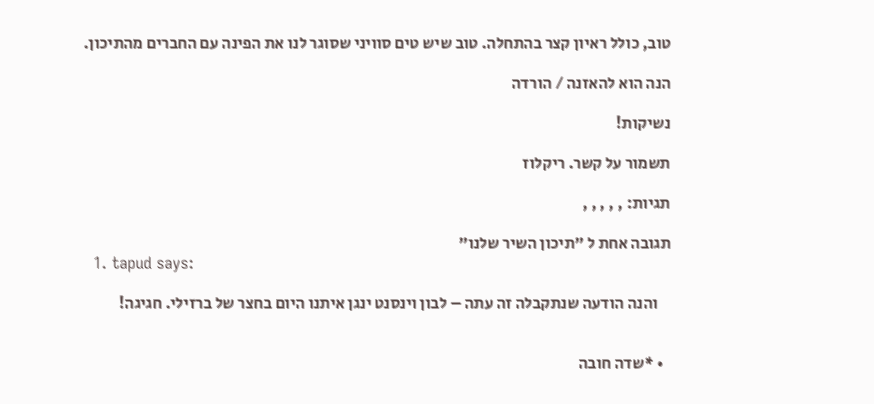טוב, כולל ראיון קצר בהתחלה. טוב שיש טים סוויני שסוגר לנו את הפינה עם החברים מהתיכון.

הנה הוא להאזנה / הורדה

נשיקות!

תשמור על קשר. ריקלוז

תגיות: , , , , ,

תגובה אחת ל "תיכון השיר שלנו"
  1. tapud says:

    והנה הודעה שנתקבלה זה עתה – לבון וינסנט ינגן איתנו היום בחצר של ברזילי. חגיגה!


  • *שדה חובה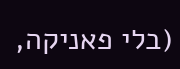(בלי פאניקה,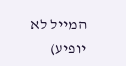המייל לא יופיע)